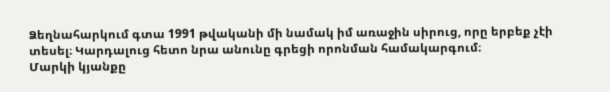Ձեղնահարկում գտա 1991 թվականի մի նամակ իմ առաջին սիրուց, որը երբեք չէի տեսել։ Կարդալուց հետո նրա անունը գրեցի որոնման համակարգում։
Մարկի կյանքը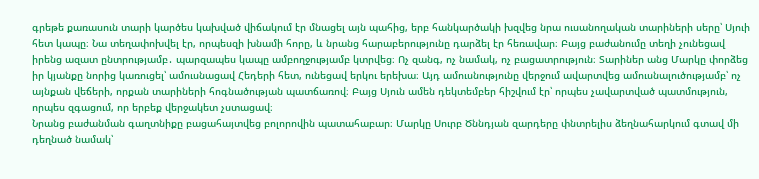գրեթե քառասուն տարի կարծես կախված վիճակում էր մնացել այն պահից, երբ հանկարծակի խզվեց նրա ուսանողական տարիների սերը՝ Սյուի հետ կապը։ Նա տեղափոխվել էր, որպեսզի խնամի հորը, և նրանց հարաբերությունը դարձել էր հեռավար։ Բայց բաժանումը տեղի չունեցավ իրենց ազատ ընտրությամբ․ պարզապես կապը ամբողջությամբ կտրվեց։ Ոչ զանգ, ոչ նամակ, ոչ բացատրություն։ Տարիներ անց Մարկը փորձեց իր կյանքը նորից կառուցել՝ ամուսնացավ Հեդերի հետ, ունեցավ երկու երեխա։ Այդ ամուսնությունը վերջում ավարտվեց ամուսնալուծությամբ՝ ոչ այնքան վեճերի, որքան տարիների հոգնածության պատճառով։ Բայց Սյուն ամեն դեկտեմբեր հիշվում էր՝ որպես չավարտված պատմություն, որպես զգացում, որ երբեք վերջակետ չստացավ։
Նրանց բաժանման գաղտնիքը բացահայտվեց բոլորովին պատահաբար։ Մարկը Սուրբ Ծննդյան զարդերը փնտրելիս ձեղնահարկում գտավ մի դեղնած նամակ՝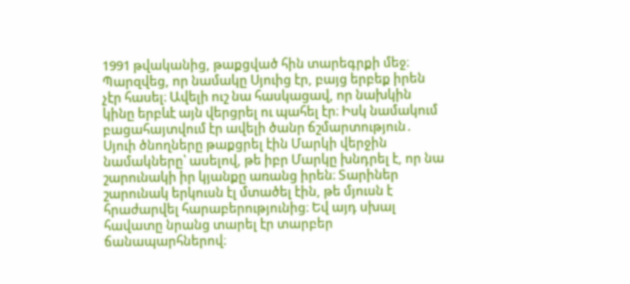1991 թվականից, թաքցված հին տարեգրքի մեջ։ Պարզվեց, որ նամակը Սյուից էր, բայց երբեք իրեն չէր հասել։ Ավելի ուշ նա հասկացավ, որ նախկին կինը երբևէ այն վերցրել ու պահել էր։ Իսկ նամակում բացահայտվում էր ավելի ծանր ճշմարտություն․ Սյուի ծնողները թաքցրել էին Մարկի վերջին նամակները՝ ասելով, թե իբր Մարկը խնդրել է, որ նա շարունակի իր կյանքը առանց իրեն։ Տարիներ շարունակ երկուսն էլ մտածել էին, թե մյուսն է հրաժարվել հարաբերությունից։ Եվ այդ սխալ հավատը նրանց տարել էր տարբեր ճանապարհներով։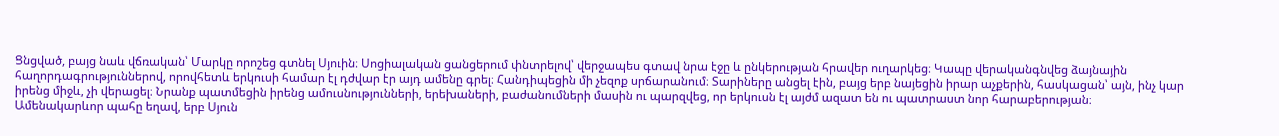Ցնցված, բայց նաև վճռական՝ Մարկը որոշեց գտնել Սյուին։ Սոցիալական ցանցերում փնտրելով՝ վերջապես գտավ նրա էջը և ընկերության հրավեր ուղարկեց։ Կապը վերականգնվեց ձայնային հաղորդագրություններով, որովհետև երկուսի համար էլ դժվար էր այդ ամենը գրել։ Հանդիպեցին մի չեզոք սրճարանում։ Տարիները անցել էին, բայց երբ նայեցին իրար աչքերին, հասկացան՝ այն, ինչ կար իրենց միջև, չի վերացել։ Նրանք պատմեցին իրենց ամուսնությունների, երեխաների, բաժանումների մասին ու պարզվեց, որ երկուսն էլ այժմ ազատ են ու պատրաստ նոր հարաբերության։
Ամենակարևոր պահը եղավ, երբ Սյուն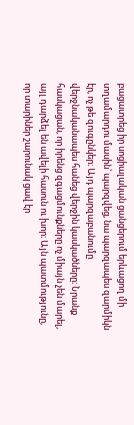բացատրեց իր սոցիալական ցանցերում երևացող մի տղամարդու մասին՝ պարզվեց, նա պարզապես զարմիկն էր, ոչ թե զուգընկեր։ Այդ պարզաբանումը վերջնականապես հանեց վերջին կասկածները։ Նրանք հասկացան, որ իրենց զգացմունքները ոչ միայն չեն մարել, այլ դարձել են ավելի հասուն ու խոր։ Այն պատմությունը, որ տարիներ շարունակ ցավ էր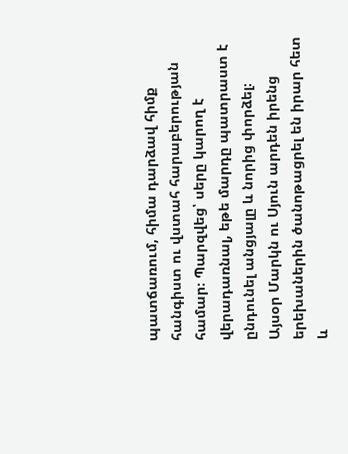պատճառում, հիմա դարձավ հիմք հանգիստ ու վստահ հարաբերության համար։ Պարզվեց՝ սերը կարող է վերադառնալ, եթե մարդը պատրաստ է ընդունել անցյալը և նորից փորձել։
Այսօր Մարկն ու Սյուն արդեն իրենց երեխաներին ծանոթացրել են իրար հետ և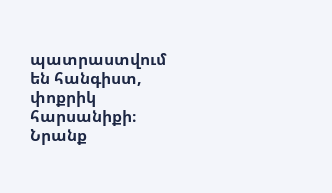պատրաստվում են հանգիստ, փոքրիկ հարսանիքի։ Նրանք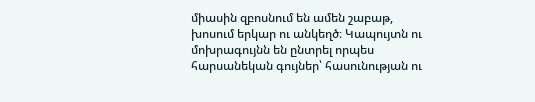միասին զբոսնում են ամեն շաբաթ, խոսում երկար ու անկեղծ։ Կապույտն ու մոխրագույնն են ընտրել որպես հարսանեկան գույներ՝ հասունության ու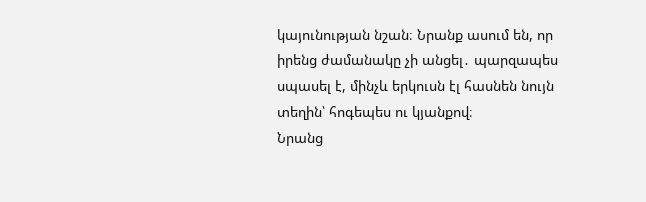կայունության նշան։ Նրանք ասում են, որ իրենց ժամանակը չի անցել․ պարզապես սպասել է, մինչև երկուսն էլ հասնեն նույն տեղին՝ հոգեպես ու կյանքով։
Նրանց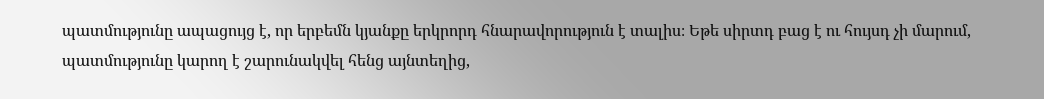պատմությունը ապացույց է, որ երբեմն կյանքը երկրորդ հնարավորություն է տալիս։ Եթե սիրտդ բաց է ու հույսդ չի մարում, պատմությունը կարող է շարունակվել հենց այնտեղից,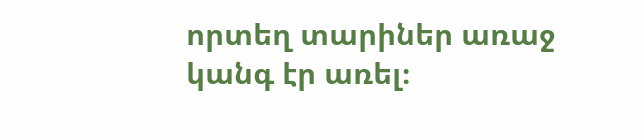որտեղ տարիներ առաջ կանգ էր առել։